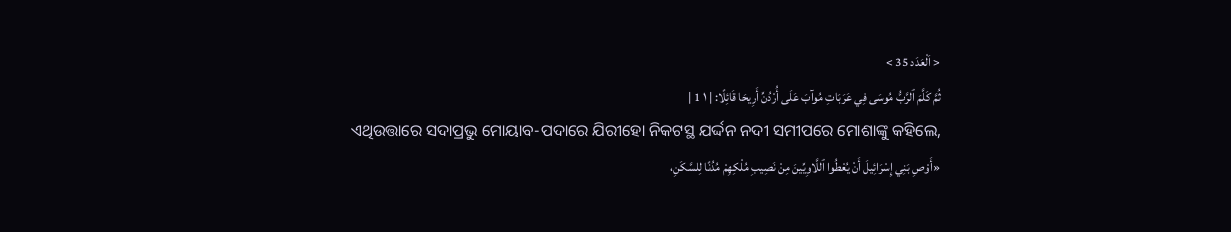< اَلْعَدَد 35 >
ثُمَّ كَلَّمَ ٱلرَّبُّ مُوسَى فِي عَرَبَاتِ مُوآبَ عَلَى أُرْدُنِّ أَرِيحَا قَائِلًا: | ١ 1 |
ଏଥିଉତ୍ତାରେ ସଦାପ୍ରଭୁ ମୋୟାବ-ପଦାରେ ଯିରୀହୋ ନିକଟସ୍ଥ ଯର୍ଦ୍ଦନ ନଦୀ ସମୀପରେ ମୋଶାଙ୍କୁ କହିଲେ,
«أَوْصِ بَنِي إِسْرَائِيلَ أَنْ يُعْطُوا ٱللَّاوِيِّينَ مِنْ نَصِيبِ مُلْكِهِمْ مُدُنًا لِلسَّكَنِ،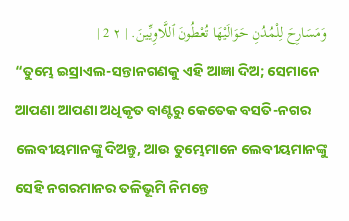وَمَسَارِحَ لِلْمُدُنِ حَوَالَيْهَا تُعْطُونَ ٱللَّاوِيِّينَ. | ٢ 2 |
“ତୁମ୍ଭେ ଇସ୍ରାଏଲ-ସନ୍ତାନଗଣକୁ ଏହି ଆଜ୍ଞା ଦିଅ; ସେମାନେ ଆପଣା ଆପଣା ଅଧିକୃତ ବାଣ୍ଟରୁ କେତେକ ବସତି-ନଗର ଲେବୀୟମାନଙ୍କୁ ଦିଅନ୍ତୁ, ଆଉ ତୁମ୍ଭେମାନେ ଲେବୀୟମାନଙ୍କୁ ସେହି ନଗରମାନର ତଳିଭୂମି ନିମନ୍ତେ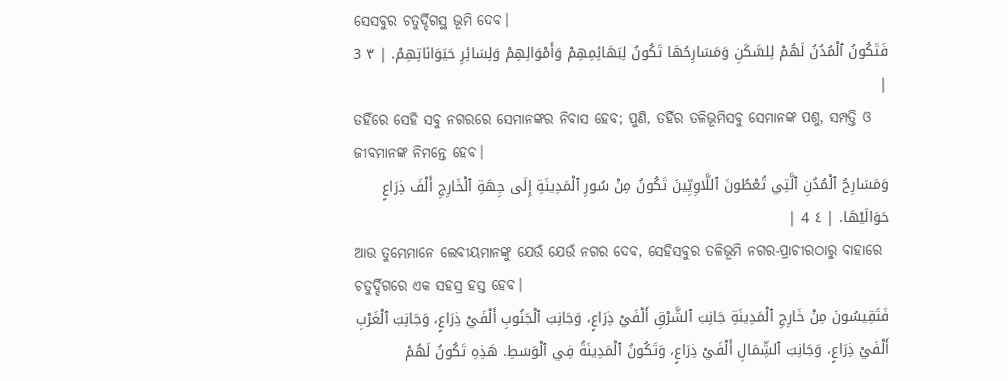ସେସବୁର ଚତୁର୍ଦ୍ଦିଗସ୍ଥ ଭୂମି ଦେବ।
فَتَكُونُ ٱلْمُدُنُ لَهُمْ لِلسَّكَنِ وَمَسَارِحُهَا تَكُونُ لِبَهَائِمِهِمْ وَأَمْوَالِهِمْ وَلِسَائِرِ حَيَوَانَاتِهِمْ. | ٣ 3 |
ତହିଁରେ ସେହି ସବୁ ନଗରରେ ସେମାନଙ୍କର ନିବାସ ହେବ; ପୁଣି, ତହିଁର ତଳିଭୂମିସବୁ ସେମାନଙ୍କ ପଶୁ, ସମ୍ପତ୍ତି ଓ ଜୀବମାନଙ୍କ ନିମନ୍ତେ ହେବ।
وَمَسَارِحُ ٱلْمُدُنِ ٱلَّتِي تُعْطُونَ ٱللَّاوِيِّينَ تَكُونُ مِنْ سُورِ ٱلْمَدِينَةِ إِلَى جِهَةِ ٱلْخَارِجِ أَلْفَ ذِرَاعٍ حَوَالَيْهَا. | ٤ 4 |
ଆଉ ତୁମ୍ଭେମାନେ ଲେବୀୟମାନଙ୍କୁ ଯେଉଁ ଯେଉଁ ନଗର ଦେବ, ସେହିସବୁର ତଳିଭୂମି ନଗର-ପ୍ରାଚୀରଠାରୁ ବାହାରେ ଚତୁର୍ଦ୍ଦିଗରେ ଏକ ସହସ୍ର ହସ୍ତ ହେବ।
فَتَقِيسُونَ مِنْ خَارِجِ ٱلْمَدِينَةِ جَانِبَ ٱلشَّرْقِ أَلْفَيْ ذِرَاعٍ، وَجَانِبَ ٱلْجَنُوبِ أَلْفَيْ ذِرَاعٍ، وَجَانِبَ ٱلْغَرْبِ أَلْفَيْ ذِرَاعٍ، وَجَانِبَ ٱلشِّمَالِ أَلْفَيْ ذِرَاعٍ، وَتَكُونُ ٱلْمَدِينَةُ فِي ٱلْوَسَطِ. هَذِهِ تَكُونُ لَهُمْ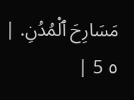مَسَارِحَ ٱلْمُدُنِ. | ٥ 5 |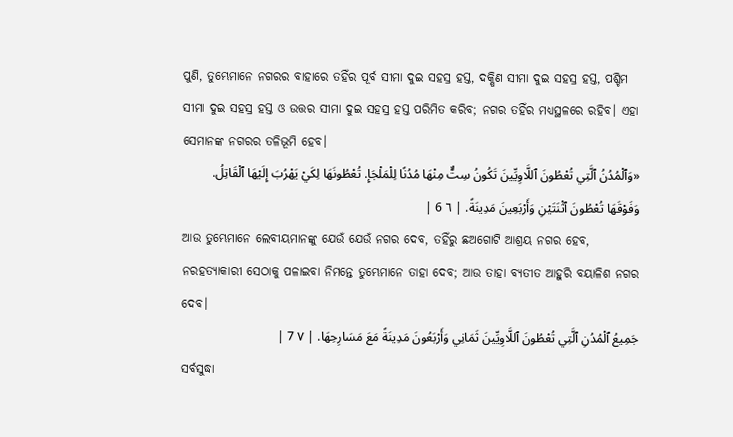ପୁଣି, ତୁମ୍ଭେମାନେ ନଗରର ବାହାରେ ତହିଁର ପୂର୍ବ ସୀମା ଦୁଇ ସହସ୍ର ହସ୍ତ, ଦକ୍ଷିଣ ସୀମା ଦୁଇ ସହସ୍ର ହସ୍ତ, ପଶ୍ଚିମ ସୀମା ଦୁଇ ସହସ୍ର ହସ୍ତ ଓ ଉତ୍ତର ସୀମା ଦୁଇ ସହସ୍ର ହସ୍ତ ପରିମିତ କରିବ; ନଗର ତହିଁର ମଧ୍ୟସ୍ଥଳରେ ରହିବ। ଏହା ସେମାନଙ୍କ ନଗରର ତଳିଭୂମି ହେବ।
«وَٱلْمُدُنُ ٱلَّتِي تُعْطُونَ ٱللَّاوِيِّينَ تَكُونُ سِتٌّ مِنْهَا مُدُنًا لِلْمَلْجَإِ. تُعْطُونَهَا لِكَيْ يَهْرُبَ إِلَيْهَا ٱلْقَاتِلُ. وَفَوْقَهَا تُعْطُونَ ٱثْنَتَيْنِ وَأَرْبَعِينَ مَدِينَةً. | ٦ 6 |
ଆଉ ତୁମ୍ଭେମାନେ ଲେବୀୟମାନଙ୍କୁ ଯେଉଁ ଯେଉଁ ନଗର ଦେବ, ତହିଁରୁ ଛଅଗୋଟି ଆଶ୍ରୟ ନଗର ହେବ, ନରହତ୍ୟାକାରୀ ସେଠାକୁ ପଳାଇବା ନିମନ୍ତେ ତୁମ୍ଭେମାନେ ତାହା ଦେବ; ଆଉ ତାହା ବ୍ୟତୀତ ଆହୁରି ବୟାଳିଶ ନଗର ଦେବ।
جَمِيعُ ٱلْمُدُنِ ٱلَّتِي تُعْطُونَ ٱللَّاوِيِّينَ ثَمَانِي وَأَرْبَعُونَ مَدِينَةً مَعَ مَسَارِحِهَا. | ٧ 7 |
ସର୍ବସୁଦ୍ଧା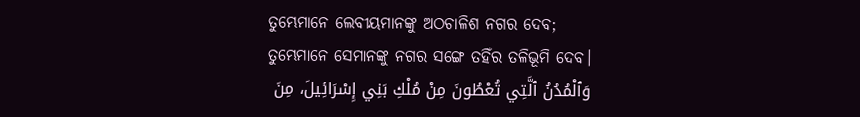ତୁମ୍ଭେମାନେ ଲେବୀୟମାନଙ୍କୁ ଅଠଚାଳିଶ ନଗର ଦେବ; ତୁମ୍ଭେମାନେ ସେମାନଙ୍କୁ ନଗର ସଙ୍ଗେ ତହିଁର ତଳିଭୂମି ଦେବ।
وَٱلْمُدُنُ ٱلَّتِي تُعْطُونَ مِنْ مُلْكِ بَنِي إِسْرَائِيلَ، مِنَ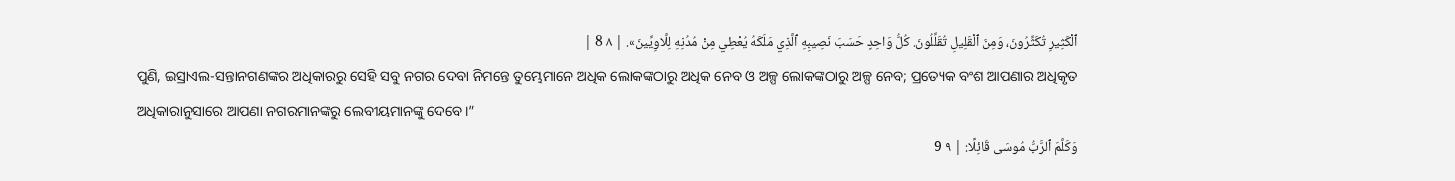ٱلْكَثِيرِ تُكَثِّرُونَ، وَمِنَ ٱلْقَلِيلِ تُقَلِّلُونَ. كُلُّ وَاحِدٍ حَسَبَ نَصِيبِهِ ٱلَّذِي مَلَكَهُ يُعْطِي مِنْ مُدُنِهِ لِلَّاوِيِّينَ». | ٨ 8 |
ପୁଣି, ଇସ୍ରାଏଲ-ସନ୍ତାନଗଣଙ୍କର ଅଧିକାରରୁ ସେହି ସବୁ ନଗର ଦେବା ନିମନ୍ତେ ତୁମ୍ଭେମାନେ ଅଧିକ ଲୋକଙ୍କଠାରୁ ଅଧିକ ନେବ ଓ ଅଳ୍ପ ଲୋକଙ୍କଠାରୁ ଅଳ୍ପ ନେବ; ପ୍ରତ୍ୟେକ ବଂଶ ଆପଣାର ଅଧିକୃତ ଅଧିକାରାନୁସାରେ ଆପଣା ନଗରମାନଙ୍କରୁ ଲେବୀୟମାନଙ୍କୁ ଦେବେ।”
وَكَلَّمَ ٱلرَّبُّ مُوسَى قَائِلًا: | ٩ 9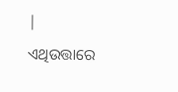|
ଏଥିଉତ୍ତାରେ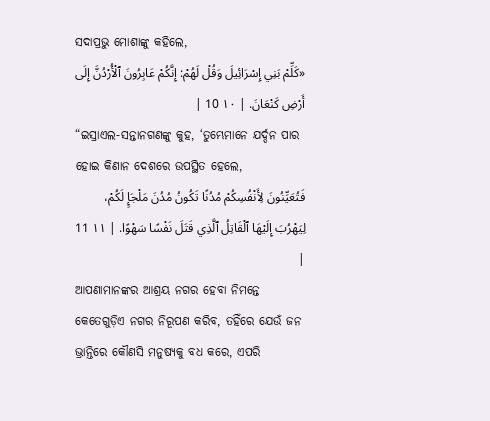ସଦାପ୍ରଭୁ ମୋଶାଙ୍କୁ କହିଲେ,
«كَلِّمْ بَنِي إِسْرَائِيلَ وَقُلْ لَهُمْ: إِنَّكُمْ عَابِرُونَ ٱلْأُرْدُنَّ إِلَى أَرْضِ كَنْعَانَ. | ١٠ 10 |
“ଇସ୍ରାଏଲ-ସନ୍ତାନଗଣଙ୍କୁ କୁହ, ‘ତୁମ୍ଭେମାନେ ଯର୍ଦ୍ଦନ ପାର ହୋଇ କିଣାନ ଦେଶରେ ଉପସ୍ଥିତ ହେଲେ,
فَتُعَيِّنُونَ لِأَنْفُسِكُمْ مُدُنًا تَكُونُ مُدُنَ مَلْجَإٍ لَكُمْ، لِيَهْرُبَ إِلَيْهَا ٱلْقَاتِلُ ٱلَّذِي قَتَلَ نَفْسًا سَهْوًا. | ١١ 11 |
ଆପଣାମାନଙ୍କର ଆଶ୍ରୟ ନଗର ହେବା ନିମନ୍ତେ କେତେଗୁଡ଼ିଏ ନଗର ନିରୂପଣ କରିବ, ତହିଁରେ ଯେଉଁ ଜନ ଭ୍ରାନ୍ତିରେ କୌଣସି ମନୁଷ୍ୟକୁ ବଧ କରେ, ଏପରି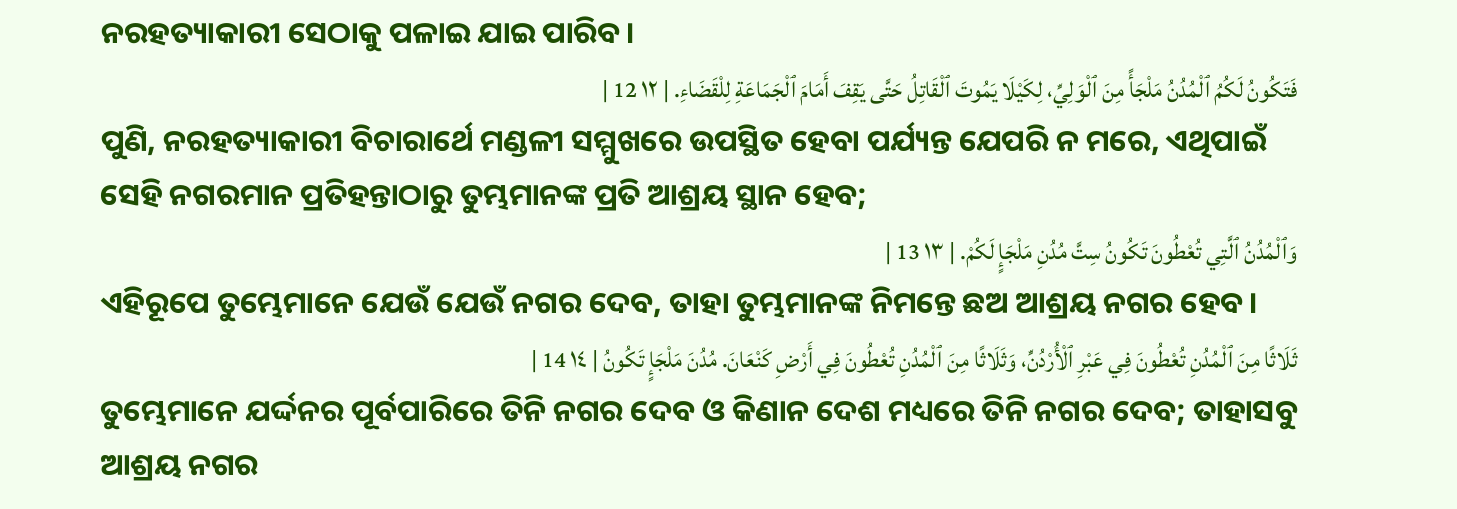ନରହତ୍ୟାକାରୀ ସେଠାକୁ ପଳାଇ ଯାଇ ପାରିବ।
فَتَكُونُ لَكُمُ ٱلْمُدُنُ مَلْجَأً مِنَ ٱلْوَلِيِّ، لِكَيْلَا يَمُوتَ ٱلْقَاتِلُ حَتَّى يَقِفَ أَمَامَ ٱلْجَمَاعَةِ لِلْقَضَاءِ. | ١٢ 12 |
ପୁଣି, ନରହତ୍ୟାକାରୀ ବିଚାରାର୍ଥେ ମଣ୍ଡଳୀ ସମ୍ମୁଖରେ ଉପସ୍ଥିତ ହେବା ପର୍ଯ୍ୟନ୍ତ ଯେପରି ନ ମରେ, ଏଥିପାଇଁ ସେହି ନଗରମାନ ପ୍ରତିହନ୍ତାଠାରୁ ତୁମ୍ଭମାନଙ୍କ ପ୍ରତି ଆଶ୍ରୟ ସ୍ଥାନ ହେବ;
وَٱلْمُدُنُ ٱلَّتِي تُعْطُونَ تَكُونُ سِتَّ مُدُنِ مَلْجَإٍ لَكُمْ. | ١٣ 13 |
ଏହିରୂପେ ତୁମ୍ଭେମାନେ ଯେଉଁ ଯେଉଁ ନଗର ଦେବ, ତାହା ତୁମ୍ଭମାନଙ୍କ ନିମନ୍ତେ ଛଅ ଆଶ୍ରୟ ନଗର ହେବ।
ثَلَاثًا مِنَ ٱلْمُدُنِ تُعْطُونَ فِي عَبْرِ ٱلْأُرْدُنِّ، وَثَلَاثًا مِنَ ٱلْمُدُنِ تُعْطُونَ فِي أَرْضِ كَنْعَانَ. مُدُنَ مَلْجَإٍ تَكُونُ | ١٤ 14 |
ତୁମ୍ଭେମାନେ ଯର୍ଦ୍ଦନର ପୂର୍ବପାରିରେ ତିନି ନଗର ଦେବ ଓ କିଣାନ ଦେଶ ମଧ୍ୟରେ ତିନି ନଗର ଦେବ; ତାହାସବୁ ଆଶ୍ରୟ ନଗର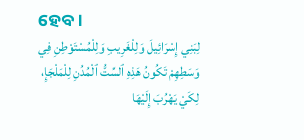ହେବ।
لِبَنِي إِسْرَائِيلَ وَلِلْغَرِيبِ وَلِلْمُسْتَوْطِنِ فِي وَسَطِهِمْ تَكُونُ هَذِهِ ٱلسِّتُّ ٱلْمُدُنِ لِلْمَلْجَإِ، لِكَيْ يَهْرُبَ إِلَيْهَا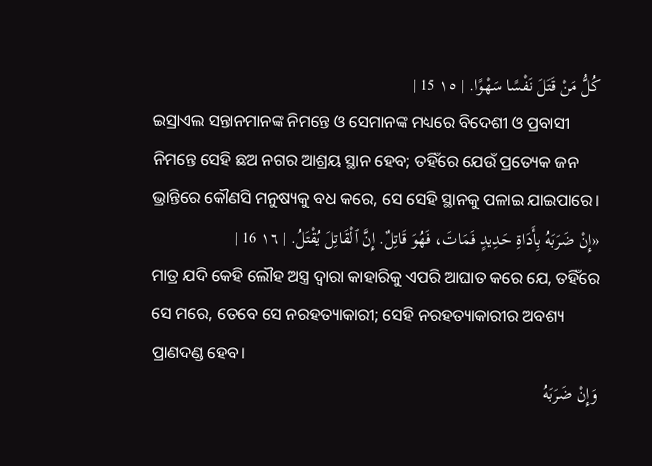كُلُّ مَنْ قَتَلَ نَفْسًا سَهْوًا. | ١٥ 15 |
ଇସ୍ରାଏଲ ସନ୍ତାନମାନଙ୍କ ନିମନ୍ତେ ଓ ସେମାନଙ୍କ ମଧ୍ୟରେ ବିଦେଶୀ ଓ ପ୍ରବାସୀ ନିମନ୍ତେ ସେହି ଛଅ ନଗର ଆଶ୍ରୟ ସ୍ଥାନ ହେବ; ତହିଁରେ ଯେଉଁ ପ୍ରତ୍ୟେକ ଜନ ଭ୍ରାନ୍ତିରେ କୌଣସି ମନୁଷ୍ୟକୁ ବଧ କରେ, ସେ ସେହି ସ୍ଥାନକୁ ପଳାଇ ଯାଇପାରେ।
«إِنْ ضَرَبَهُ بِأَدَاةِ حَدِيدٍ فَمَاتَ، فَهُوَ قَاتِلٌ. إِنَّ ٱلْقَاتِلَ يُقْتَلُ. | ١٦ 16 |
ମାତ୍ର ଯଦି କେହି ଲୌହ ଅସ୍ତ୍ର ଦ୍ୱାରା କାହାରିକୁ ଏପରି ଆଘାତ କରେ ଯେ, ତହିଁରେ ସେ ମରେ, ତେବେ ସେ ନରହତ୍ୟାକାରୀ; ସେହି ନରହତ୍ୟାକାରୀର ଅବଶ୍ୟ ପ୍ରାଣଦଣ୍ଡ ହେବ।
وَإِنْ ضَرَبَهُ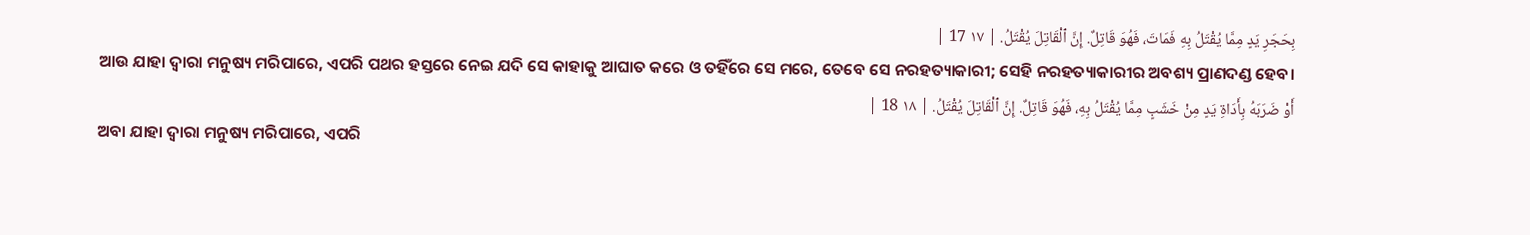بِحَجَرِ يَدٍ مِمَّا يُقْتَلُ بِهِ فَمَاتَ، فَهُوَ قَاتِلٌ. إِنَّ ٱلْقَاتِلَ يُقْتَلُ. | ١٧ 17 |
ଆଉ ଯାହା ଦ୍ୱାରା ମନୁଷ୍ୟ ମରିପାରେ, ଏପରି ପଥର ହସ୍ତରେ ନେଇ ଯଦି ସେ କାହାକୁ ଆଘାତ କରେ ଓ ତହିଁରେ ସେ ମରେ, ତେବେ ସେ ନରହତ୍ୟାକାରୀ; ସେହି ନରହତ୍ୟାକାରୀର ଅବଶ୍ୟ ପ୍ରାଣଦଣ୍ଡ ହେବ।
أَوْ ضَرَبَهُ بِأَدَاةِ يَدٍ مِنْ خَشَبٍ مِمَّا يُقْتَلُ بِهِ، فَهُوَ قَاتِلٌ. إِنَّ ٱلْقَاتِلَ يُقْتَلُ. | ١٨ 18 |
ଅବା ଯାହା ଦ୍ୱାରା ମନୁଷ୍ୟ ମରିପାରେ, ଏପରି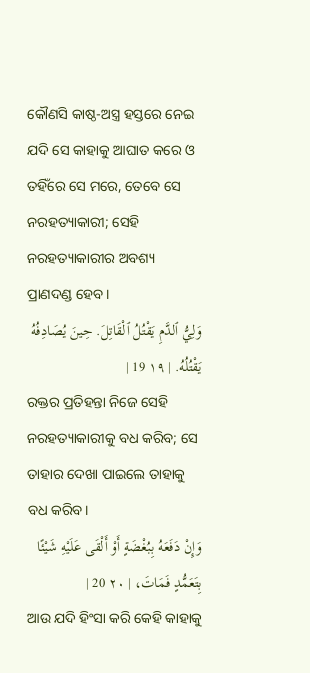କୌଣସି କାଷ୍ଠ-ଅସ୍ତ୍ର ହସ୍ତରେ ନେଇ ଯଦି ସେ କାହାକୁ ଆଘାତ କରେ ଓ ତହିଁରେ ସେ ମରେ, ତେବେ ସେ ନରହତ୍ୟାକାରୀ; ସେହି ନରହତ୍ୟାକାରୀର ଅବଶ୍ୟ ପ୍ରାଣଦଣ୍ଡ ହେବ।
وَلِيُّ ٱلدَّمِ يَقْتُلُ ٱلْقَاتِلَ. حِينَ يُصَادِفُهُ يَقْتُلُهُ. | ١٩ 19 |
ରକ୍ତର ପ୍ରତିହନ୍ତା ନିଜେ ସେହି ନରହତ୍ୟାକାରୀକୁ ବଧ କରିବ; ସେ ତାହାର ଦେଖା ପାଇଲେ ତାହାକୁ ବଧ କରିବ।
وَإِنْ دَفَعَهُ بِبُغْضَةٍ أَوْ أَلْقَى عَلَيْهِ شَيْئًا بِتَعَمُّدٍ فَمَاتَ، | ٢٠ 20 |
ଆଉ ଯଦି ହିଂସା କରି କେହି କାହାକୁ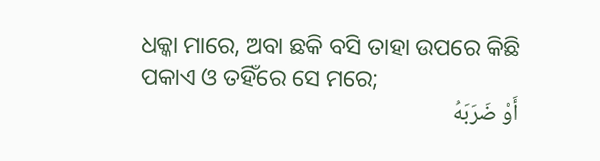ଧକ୍କା ମାରେ, ଅବା ଛକି ବସି ତାହା ଉପରେ କିଛି ପକାଏ ଓ ତହିଁରେ ସେ ମରେ;
أَوْ ضَرَبَهُ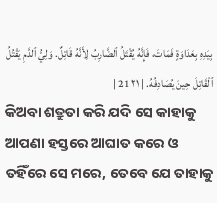بِيَدِهِ بِعَدَاوَةٍ فَمَاتَ، فَإِنَّهُ يُقْتَلُ ٱلضَّارِبُ لِأَنَّهُ قَاتِلٌ. وَلِيُّ ٱلدَّمِ يَقْتُلُ ٱلْقَاتِلَ حِينَ يُصَادِفُهُ. | ٢١ 21 |
କିଅବା ଶତ୍ରୁତା କରି ଯଦି ସେ କାହାକୁ ଆପଣା ହସ୍ତରେ ଆଘାତ କରେ ଓ ତହିଁରେ ସେ ମରେ, ତେବେ ଯେ ତାହାକୁ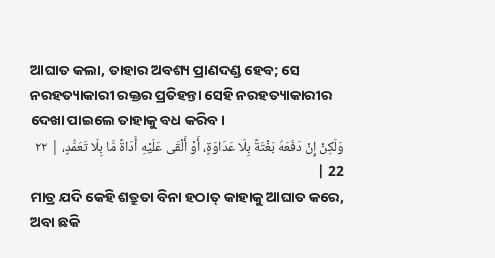ଆଘାତ କଲା, ତାହାର ଅବଶ୍ୟ ପ୍ରାଣଦଣ୍ଡ ହେବ; ସେ ନରହତ୍ୟାକାରୀ ରକ୍ତର ପ୍ରତିହନ୍ତା ସେହି ନରହତ୍ୟାକାରୀର ଦେଖା ପାଇଲେ ତାହାକୁ ବଧ କରିବ।
وَلَكِنْ إِنْ دَفَعَهُ بَغْتَةً بِلَا عَدَاوَةٍ، أَوْ أَلْقَى عَلَيْهِ أَدَاةً مَّا بِلَا تَعَمُّدٍ، | ٢٢ 22 |
ମାତ୍ର ଯଦି କେହି ଶତ୍ରୁତା ବିନା ହଠାତ୍ କାହାକୁ ଆଘାତ କରେ, ଅବା ଛକି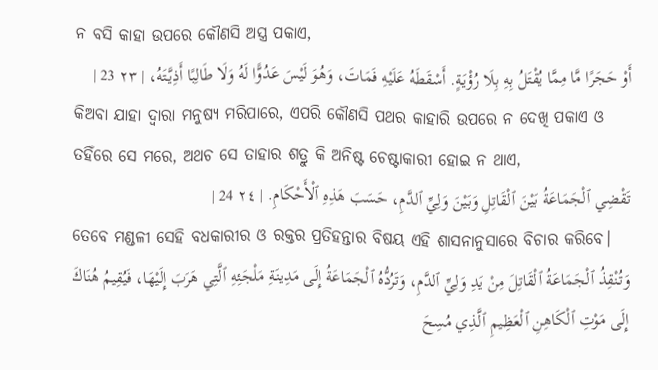ନ ବସି କାହା ଉପରେ କୌଣସି ଅସ୍ତ୍ର ପକାଏ,
أَوْ حَجَرًا مَّا مِمَّا يُقْتَلُ بِهِ بِلَا رُؤْيَةٍ. أَسْقَطَهُ عَلَيْهِ فَمَاتَ، وَهُوَ لَيْسَ عَدُوًّا لَهُ وَلَا طَالِبًا أَذِيَّتَهُ، | ٢٣ 23 |
କିଅବା ଯାହା ଦ୍ୱାରା ମନୁଷ୍ୟ ମରିପାରେ, ଏପରି କୌଣସି ପଥର କାହାରି ଉପରେ ନ ଦେଖି ପକାଏ ଓ ତହିଁରେ ସେ ମରେ, ଅଥଚ ସେ ତାହାର ଶତ୍ରୁ କି ଅନିଷ୍ଟ ଚେଷ୍ଟାକାରୀ ହୋଇ ନ ଥାଏ,
تَقْضِي ٱلْجَمَاعَةُ بَيْنَ ٱلْقَاتِلِ وَبَيْنَ وَلِيِّ ٱلدَّمِ، حَسَبَ هَذِهِ ٱلْأَحْكَامِ. | ٢٤ 24 |
ତେବେ ମଣ୍ଡଳୀ ସେହି ବଧକାରୀର ଓ ରକ୍ତର ପ୍ରତିହନ୍ତାର ବିଷୟ ଏହି ଶାସନାନୁସାରେ ବିଚାର କରିବେ।
وَتُنْقِذُ ٱلْجَمَاعَةُ ٱلْقَاتِلَ مِنْ يَدِ وَلِيِّ ٱلدَّمِ، وَتَرُدُّهُ ٱلْجَمَاعَةُ إِلَى مَدِينَةِ مَلْجَئِهِ ٱلَّتِي هَرَبَ إِلَيْهَا، فَيُقِيمُ هُنَاكَ إِلَى مَوْتِ ٱلْكَاهِنِ ٱلْعَظِيمِ ٱلَّذِي مُسِحَ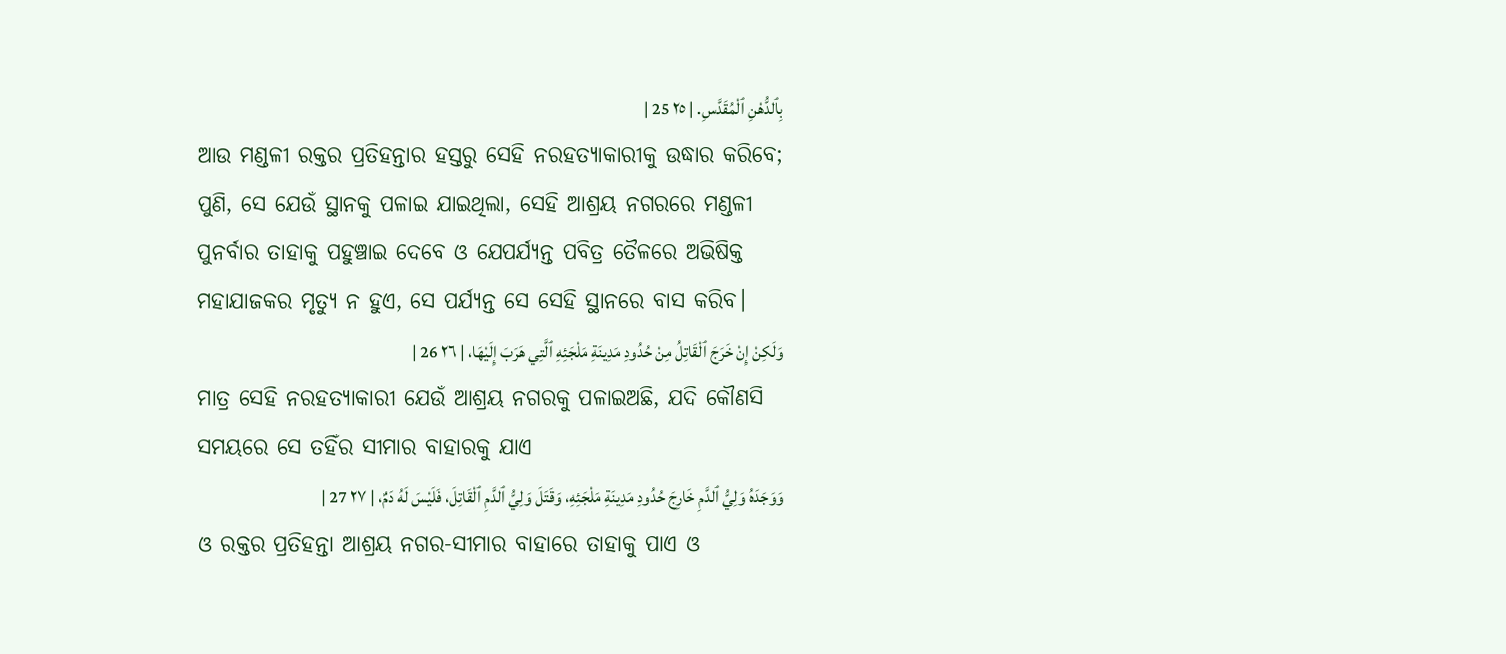بِٱلدُّهْنِ ٱلْمُقَدَّسِ. | ٢٥ 25 |
ଆଉ ମଣ୍ଡଳୀ ରକ୍ତର ପ୍ରତିହନ୍ତାର ହସ୍ତରୁ ସେହି ନରହତ୍ୟାକାରୀକୁ ଉଦ୍ଧାର କରିବେ; ପୁଣି, ସେ ଯେଉଁ ସ୍ଥାନକୁ ପଳାଇ ଯାଇଥିଲା, ସେହି ଆଶ୍ରୟ ନଗରରେ ମଣ୍ଡଳୀ ପୁନର୍ବାର ତାହାକୁ ପହୁଞ୍ଚାଇ ଦେବେ ଓ ଯେପର୍ଯ୍ୟନ୍ତ ପବିତ୍ର ତୈଳରେ ଅଭିଷିକ୍ତ ମହାଯାଜକର ମୃତ୍ୟୁ ନ ହୁଏ, ସେ ପର୍ଯ୍ୟନ୍ତ ସେ ସେହି ସ୍ଥାନରେ ବାସ କରିବ।
وَلَكِنْ إِنْ خَرَجَ ٱلْقَاتِلُ مِنْ حُدُودِ مَدِينَةِ مَلْجَئِهِ ٱلَّتِي هَرَبَ إِلَيْهَا، | ٢٦ 26 |
ମାତ୍ର ସେହି ନରହତ୍ୟାକାରୀ ଯେଉଁ ଆଶ୍ରୟ ନଗରକୁ ପଳାଇଅଛି, ଯଦି କୌଣସି ସମୟରେ ସେ ତହିଁର ସୀମାର ବାହାରକୁ ଯାଏ
وَوَجَدَهُ وَلِيُّ ٱلدَّمِ خَارِجَ حُدُودِ مَدِينَةِ مَلْجَئِهِ، وَقَتَلَ وَلِيُّ ٱلدَّمِ ٱلْقَاتِلَ، فَلَيْسَ لَهُ دَمٌ، | ٢٧ 27 |
ଓ ରକ୍ତର ପ୍ରତିହନ୍ତା ଆଶ୍ରୟ ନଗର-ସୀମାର ବାହାରେ ତାହାକୁ ପାଏ ଓ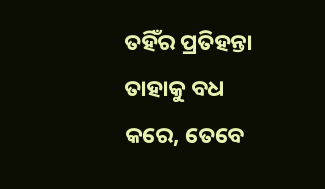ତହିଁର ପ୍ରତିହନ୍ତା ତାହାକୁ ବଧ କରେ, ତେବେ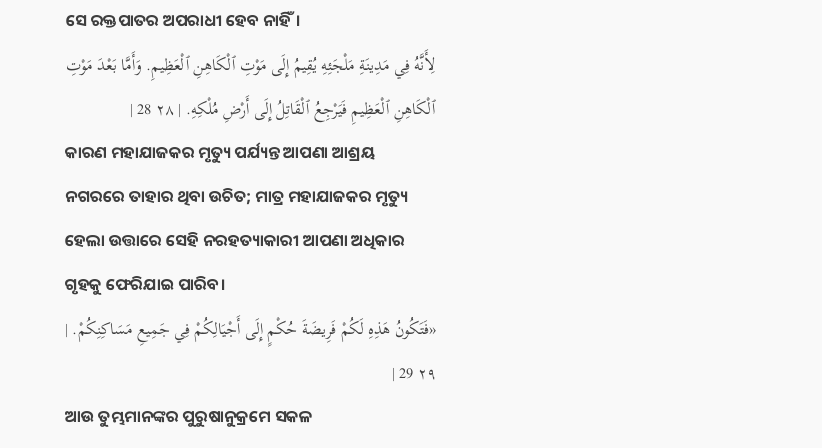ସେ ରକ୍ତପାତର ଅପରାଧୀ ହେବ ନାହିଁ।
لِأَنَّهُ فِي مَدِينَةِ مَلْجَئِهِ يُقِيمُ إِلَى مَوْتِ ٱلْكَاهِنِ ٱلْعَظِيمِ. وَأَمَّا بَعْدَ مَوْتِ ٱلْكَاهِنِ ٱلْعَظِيمِ فَيَرْجِعُ ٱلْقَاتِلُ إِلَى أَرْضِ مُلْكِهِ. | ٢٨ 28 |
କାରଣ ମହାଯାଜକର ମୃତ୍ୟୁ ପର୍ଯ୍ୟନ୍ତ ଆପଣା ଆଶ୍ରୟ ନଗରରେ ତାହାର ଥିବା ଉଚିତ; ମାତ୍ର ମହାଯାଜକର ମୃତ୍ୟୁ ହେଲା ଉତ୍ତାରେ ସେହି ନରହତ୍ୟାକାରୀ ଆପଣା ଅଧିକାର ଗୃହକୁ ଫେରିଯାଇ ପାରିବ।
«فَتَكُونُ هَذِهِ لَكُمْ فَرِيضَةَ حُكْمٍ إِلَى أَجْيَالِكُمْ فِي جَمِيعِ مَسَاكِنِكُمْ. | ٢٩ 29 |
ଆଉ ତୁମ୍ଭମାନଙ୍କର ପୁରୁଷାନୁକ୍ରମେ ସକଳ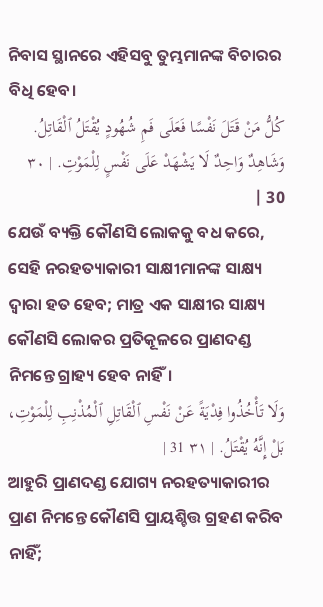ନିବାସ ସ୍ଥାନରେ ଏହିସବୁ ତୁମ୍ଭମାନଙ୍କ ବିଚାରର ବିଧି ହେବ।
كُلُّ مَنْ قَتَلَ نَفْسًا فَعَلَى فَمِ شُهُودٍ يُقْتَلُ ٱلْقَاتِلُ. وَشَاهِدٌ وَاحِدٌ لَا يَشْهَدْ عَلَى نَفْسٍ لِلْمَوْتِ. | ٣٠ 30 |
ଯେଉଁ ବ୍ୟକ୍ତି କୌଣସି ଲୋକକୁ ବଧ କରେ, ସେହି ନରହତ୍ୟାକାରୀ ସାକ୍ଷୀମାନଙ୍କ ସାକ୍ଷ୍ୟ ଦ୍ୱାରା ହତ ହେବ; ମାତ୍ର ଏକ ସାକ୍ଷୀର ସାକ୍ଷ୍ୟ କୌଣସି ଲୋକର ପ୍ରତିକୂଳରେ ପ୍ରାଣଦଣ୍ଡ ନିମନ୍ତେ ଗ୍ରାହ୍ୟ ହେବ ନାହିଁ।
وَلَا تَأْخُذُوا فِدْيَةً عَنْ نَفْسِ ٱلْقَاتِلِ ٱلْمُذْنِبِ لِلْمَوْتِ، بَلْ إِنَّهُ يُقْتَلُ. | ٣١ 31 |
ଆହୁରି ପ୍ରାଣଦଣ୍ଡ ଯୋଗ୍ୟ ନରହତ୍ୟାକାରୀର ପ୍ରାଣ ନିମନ୍ତେ କୌଣସି ପ୍ରାୟଶ୍ଚିତ୍ତ ଗ୍ରହଣ କରିବ ନାହିଁ;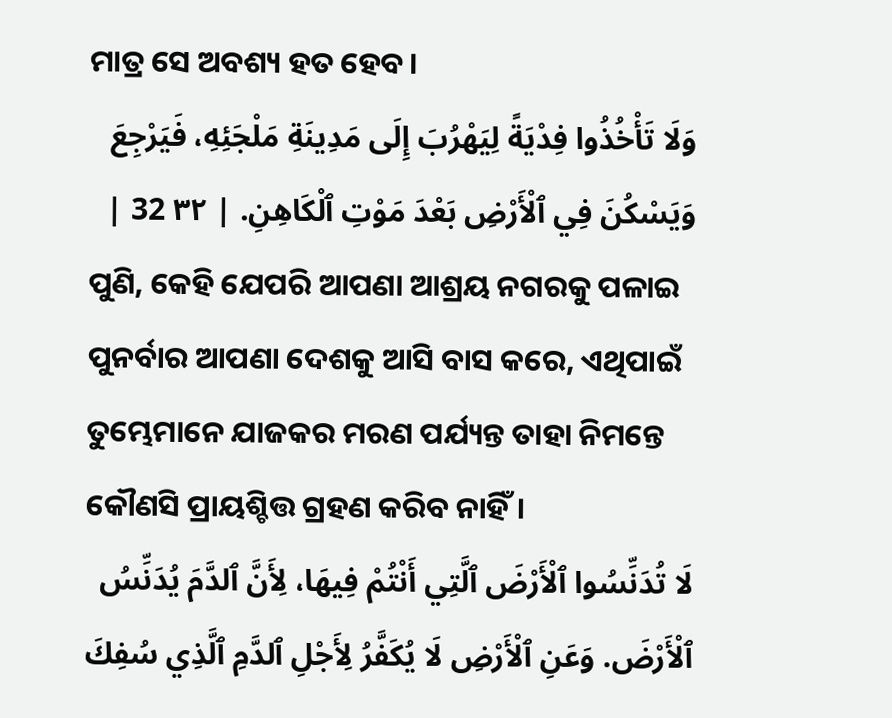ମାତ୍ର ସେ ଅବଶ୍ୟ ହତ ହେବ।
وَلَا تَأْخُذُوا فِدْيَةً لِيَهْرُبَ إِلَى مَدِينَةِ مَلْجَئِهِ، فَيَرْجِعَ وَيَسْكُنَ فِي ٱلْأَرْضِ بَعْدَ مَوْتِ ٱلْكَاهِنِ. | ٣٢ 32 |
ପୁଣି, କେହି ଯେପରି ଆପଣା ଆଶ୍ରୟ ନଗରକୁ ପଳାଇ ପୁନର୍ବାର ଆପଣା ଦେଶକୁ ଆସି ବାସ କରେ, ଏଥିପାଇଁ ତୁମ୍ଭେମାନେ ଯାଜକର ମରଣ ପର୍ଯ୍ୟନ୍ତ ତାହା ନିମନ୍ତେ କୌଣସି ପ୍ରାୟଶ୍ଚିତ୍ତ ଗ୍ରହଣ କରିବ ନାହିଁ।
لَا تُدَنِّسُوا ٱلْأَرْضَ ٱلَّتِي أَنْتُمْ فِيهَا، لِأَنَّ ٱلدَّمَ يُدَنِّسُ ٱلْأَرْضَ. وَعَنِ ٱلْأَرْضِ لَا يُكَفَّرُ لِأَجْلِ ٱلدَّمِ ٱلَّذِي سُفِكَ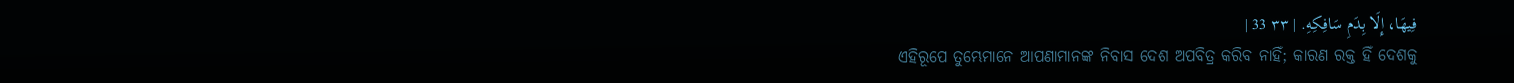فِيهَا، إِلَا بِدَمِ سَافِكِهِ. | ٣٣ 33 |
ଏହିରୂପେ ତୁମ୍ଭେମାନେ ଆପଣାମାନଙ୍କ ନିବାସ ଦେଶ ଅପବିତ୍ର କରିବ ନାହିଁ; କାରଣ ରକ୍ତ ହିଁ ଦେଶକୁ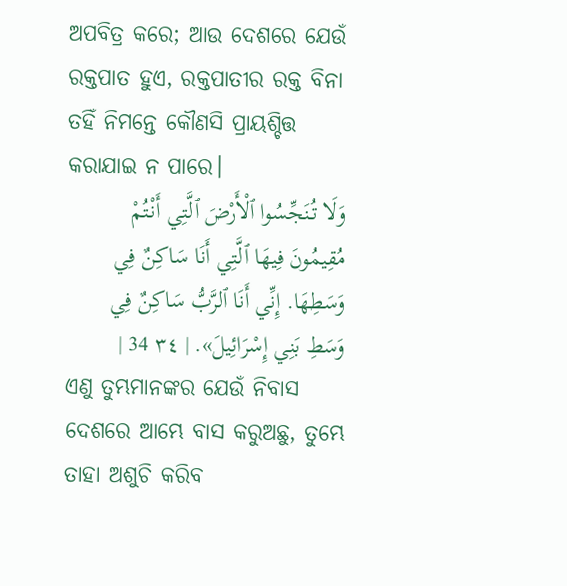ଅପବିତ୍ର କରେ; ଆଉ ଦେଶରେ ଯେଉଁ ରକ୍ତପାତ ହୁଏ, ରକ୍ତପାତୀର ରକ୍ତ ବିନା ତହିଁ ନିମନ୍ତେ କୌଣସି ପ୍ରାୟଶ୍ଚିତ୍ତ କରାଯାଇ ନ ପାରେ।
وَلَا تُنَجِّسُوا ٱلْأَرْضَ ٱلَّتِي أَنْتُمْ مُقِيمُونَ فِيهَا ٱلَّتِي أَنَا سَاكِنٌ فِي وَسَطِهَا. إِنِّي أَنَا ٱلرَّبُّ سَاكِنٌ فِي وَسَطِ بَنِي إِسْرَائِيلَ». | ٣٤ 34 |
ଏଣୁ ତୁମ୍ଭମାନଙ୍କର ଯେଉଁ ନିବାସ ଦେଶରେ ଆମ୍ଭେ ବାସ କରୁଅଛୁ, ତୁମ୍ଭେ ତାହା ଅଶୁଚି କରିବ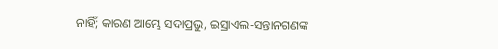ନାହିଁ; କାରଣ ଆମ୍ଭେ ସଦାପ୍ରଭୁ, ଇସ୍ରାଏଲ-ସନ୍ତାନଗଣଙ୍କ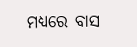ମଧ୍ୟରେ ବାସ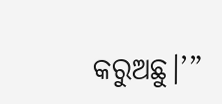କରୁଅଛୁ।’”